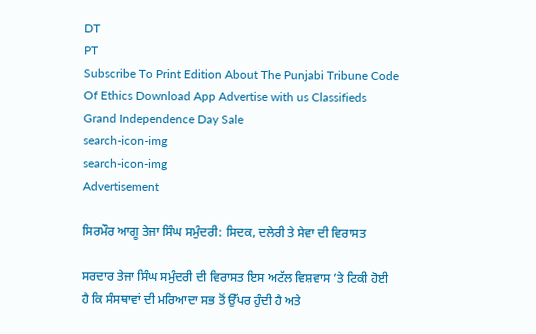DT
PT
Subscribe To Print Edition About The Punjabi Tribune Code Of Ethics Download App Advertise with us Classifieds
Grand Independence Day Sale
search-icon-img
search-icon-img
Advertisement

ਸਿਰਮੌਰ ਆਗੂ ਤੇਜਾ ਸਿੰਘ ਸਮੁੰਦਰੀ: ਸਿਦਕ, ਦਲੇਰੀ ਤੇ ਸੇਵਾ ਦੀ ਵਿਰਾਸਤ

ਸਰਦਾਰ ਤੇਜਾ ਸਿੰਘ ਸਮੁੰਦਰੀ ਦੀ ਵਿਰਾਸਤ ਇਸ ਅਟੱਲ ਵਿਸ਼ਵਾਸ ’ਤੇ ਟਿਕੀ ਹੋਈ ਹੈ ਕਿ ਸੰਸਥਾਵਾਂ ਦੀ ਮਰਿਆਦਾ ਸਭ ਤੋਂ ਉੱਪਰ ਹੁੰਦੀ ਹੈ ਅਤੇ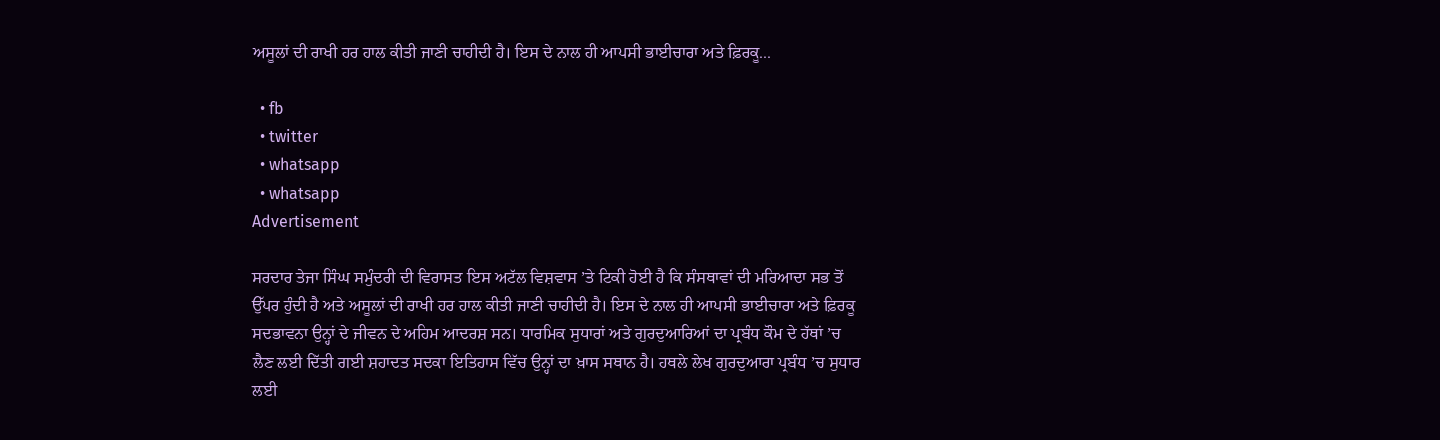ਅਸੂਲਾਂ ਦੀ ਰਾਖੀ ਹਰ ਹਾਲ ਕੀਤੀ ਜਾਣੀ ਚਾਹੀਦੀ ਹੈ। ਇਸ ਦੇ ਨਾਲ ਹੀ ਆਪਸੀ ਭਾਈਚਾਰਾ ਅਤੇ ਫ਼ਿਰਕੂ...

  • fb
  • twitter
  • whatsapp
  • whatsapp
Advertisement

ਸਰਦਾਰ ਤੇਜਾ ਸਿੰਘ ਸਮੁੰਦਰੀ ਦੀ ਵਿਰਾਸਤ ਇਸ ਅਟੱਲ ਵਿਸ਼ਵਾਸ ’ਤੇ ਟਿਕੀ ਹੋਈ ਹੈ ਕਿ ਸੰਸਥਾਵਾਂ ਦੀ ਮਰਿਆਦਾ ਸਭ ਤੋਂ ਉੱਪਰ ਹੁੰਦੀ ਹੈ ਅਤੇ ਅਸੂਲਾਂ ਦੀ ਰਾਖੀ ਹਰ ਹਾਲ ਕੀਤੀ ਜਾਣੀ ਚਾਹੀਦੀ ਹੈ। ਇਸ ਦੇ ਨਾਲ ਹੀ ਆਪਸੀ ਭਾਈਚਾਰਾ ਅਤੇ ਫ਼ਿਰਕੂ ਸਦਭਾਵਨਾ ਉਨ੍ਹਾਂ ਦੇ ਜੀਵਨ ਦੇ ਅਹਿਮ ਆਦਰਸ਼ ਸਨ। ਧਾਰਮਿਕ ਸੁਧਾਰਾਂ ਅਤੇ ਗੁਰਦੁਆਰਿਆਂ ਦਾ ਪ੍ਰਬੰਧ ਕੌਮ ਦੇ ਹੱਥਾਂ ’ਚ ਲੈਣ ਲਈ ਦਿੱਤੀ ਗਈ ਸ਼ਹਾਦਤ ਸਦਕਾ ਇਤਿਹਾਸ ਵਿੱਚ ਉਨ੍ਹਾਂ ਦਾ ਖ਼ਾਸ ਸਥਾਨ ਹੈ। ਹਥਲੇ ਲੇਖ ਗੁਰਦੁਆਰਾ ਪ੍ਰਬੰਧ ’ਚ ਸੁਧਾਰ ਲਈ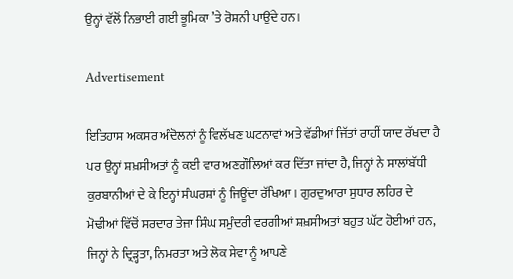ਉਨ੍ਹਾਂ ਵੱਲੋਂ ਨਿਭਾਈ ਗਈ ਭੂਮਿਕਾ ’ਤੇ ਰੋਸ਼ਨੀ ਪਾਉਂਦੇ ਹਨ।

Advertisement

ਇਤਿਹਾਸ ਅਕਸਰ ਅੰਦੋਲਨਾਂ ਨੂੰ ਵਿਲੱਖਣ ਘਟਨਾਵਾਂ ਅਤੇ ਵੱਡੀਆਂ ਜਿੱਤਾਂ ਰਾਹੀਂ ਯਾਦ ਰੱਖਦਾ ਹੈ ਪਰ ਉਨ੍ਹਾਂ ਸ਼ਖ਼ਸੀਅਤਾਂ ਨੂੰ ਕਈ ਵਾਰ ਅਣਗੌਲਿਆਂ ਕਰ ਦਿੱਤਾ ਜਾਂਦਾ ਹੈ, ਜਿਨ੍ਹਾਂ ਨੇ ਸਾਲਾਂਬੱਧੀ ਕੁਰਬਾਨੀਆਂ ਦੇ ਕੇ ਇਨ੍ਹਾਂ ਸੰਘਰਸ਼ਾਂ ਨੂੰ ਜਿਊਂਦਾ ਰੱਖਿਆ। ਗੁਰਦੁਆਰਾ ਸੁਧਾਰ ਲਹਿਰ ਦੇ ਮੋਢੀਆਂ ਵਿੱਚੋਂ ਸਰਦਾਰ ਤੇਜਾ ਸਿੰਘ ਸਮੁੰਦਰੀ ਵਰਗੀਆਂ ਸ਼ਖ਼ਸੀਅਤਾਂ ਬਹੁਤ ਘੱਟ ਹੋਈਆਂ ਹਨ, ਜਿਨ੍ਹਾਂ ਨੇ ਦ੍ਰਿੜ੍ਹਤਾ, ਨਿਮਰਤਾ ਅਤੇ ਲੋਕ ਸੇਵਾ ਨੂੰ ਆਪਣੇ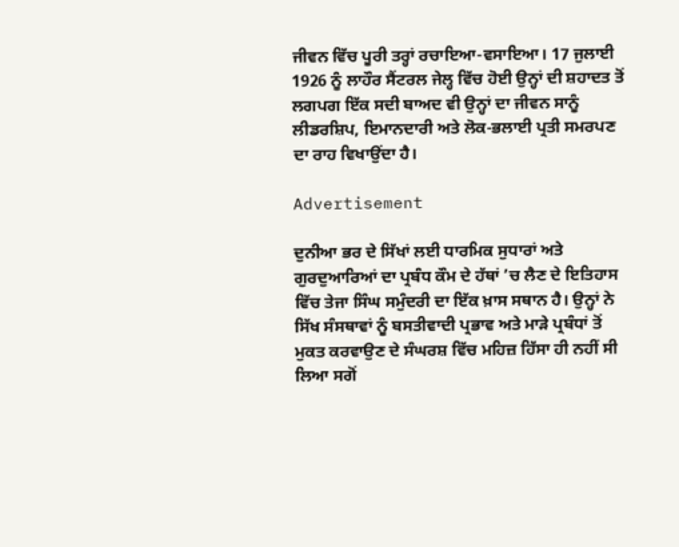ਜੀਵਨ ਵਿੱਚ ਪੂਰੀ ਤਰ੍ਹਾਂ ਰਚਾਇਆ-ਵਸਾਇਆ। 17 ਜੁਲਾਈ 1926 ਨੂੰ ਲਾਹੌਰ ਸੈਂਟਰਲ ਜੇਲ੍ਹ ਵਿੱਚ ਹੋਈ ਉਨ੍ਹਾਂ ਦੀ ਸ਼ਹਾਦਤ ਤੋਂ ਲਗਪਗ ਇੱਕ ਸਦੀ ਬਾਅਦ ਵੀ ਉਨ੍ਹਾਂ ਦਾ ਜੀਵਨ ਸਾਨੂੰ ਲੀਡਰਸ਼ਿਪ, ਇਮਾਨਦਾਰੀ ਅਤੇ ਲੋਕ-ਭਲਾਈ ਪ੍ਰਤੀ ਸਮਰਪਣ ਦਾ ਰਾਹ ਵਿਖਾਉਂਦਾ ਹੈ।

Advertisement

ਦੁਨੀਆ ਭਰ ਦੇ ਸਿੱਖਾਂ ਲਈ ਧਾਰਮਿਕ ਸੁਧਾਰਾਂ ਅਤੇ ਗੁਰਦੁਆਰਿਆਂ ਦਾ ਪ੍ਰਬੰਧ ਕੌਮ ਦੇ ਹੱਥਾਂ ’ਚ ਲੈਣ ਦੇ ਇਤਿਹਾਸ ਵਿੱਚ ਤੇਜਾ ਸਿੰਘ ਸਮੁੰਦਰੀ ਦਾ ਇੱਕ ਖ਼ਾਸ ਸਥਾਨ ਹੈ। ਉਨ੍ਹਾਂ ਨੇ ਸਿੱਖ ਸੰਸਥਾਵਾਂ ਨੂੰ ਬਸਤੀਵਾਦੀ ਪ੍ਰਭਾਵ ਅਤੇ ਮਾੜੇ ਪ੍ਰਬੰਧਾਂ ਤੋਂ ਮੁਕਤ ਕਰਵਾਉਣ ਦੇ ਸੰਘਰਸ਼ ਵਿੱਚ ਮਹਿਜ਼ ਹਿੱਸਾ ਹੀ ਨਹੀਂ ਸੀ ਲਿਆ ਸਗੋਂ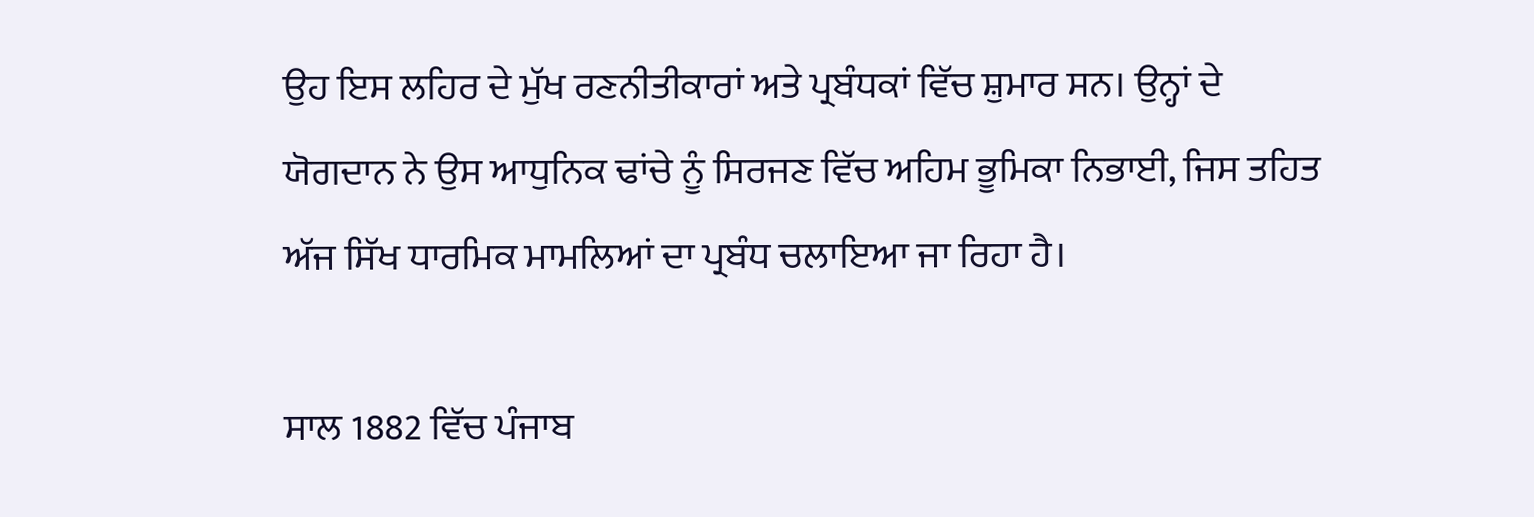ਉਹ ਇਸ ਲਹਿਰ ਦੇ ਮੁੱਖ ਰਣਨੀਤੀਕਾਰਾਂ ਅਤੇ ਪ੍ਰਬੰਧਕਾਂ ਵਿੱਚ ਸ਼ੁਮਾਰ ਸਨ। ਉਨ੍ਹਾਂ ਦੇ ਯੋਗਦਾਨ ਨੇ ਉਸ ਆਧੁਨਿਕ ਢਾਂਚੇ ਨੂੰ ਸਿਰਜਣ ਵਿੱਚ ਅਹਿਮ ਭੂਮਿਕਾ ਨਿਭਾਈ, ਜਿਸ ਤਹਿਤ ਅੱਜ ਸਿੱਖ ਧਾਰਮਿਕ ਮਾਮਲਿਆਂ ਦਾ ਪ੍ਰਬੰਧ ਚਲਾਇਆ ਜਾ ਰਿਹਾ ਹੈ।

ਸਾਲ 1882 ਵਿੱਚ ਪੰਜਾਬ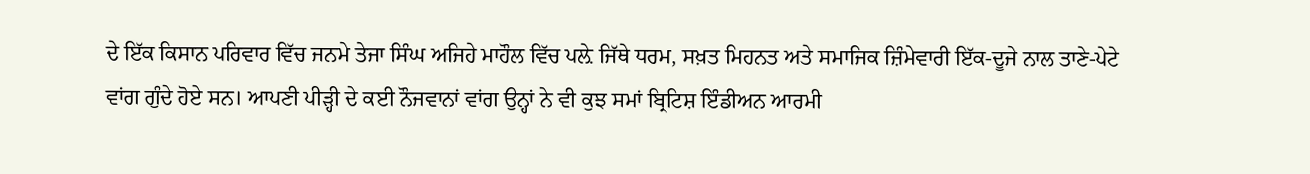ਦੇ ਇੱਕ ਕਿਸਾਨ ਪਰਿਵਾਰ ਵਿੱਚ ਜਨਮੇ ਤੇਜਾ ਸਿੰਘ ਅਜਿਹੇ ਮਾਹੌਲ ਵਿੱਚ ਪਲ਼ੇ ਜਿੱਥੇ ਧਰਮ, ਸਖ਼ਤ ਮਿਹਨਤ ਅਤੇ ਸਮਾਜਿਕ ਜ਼ਿੰਮੇਵਾਰੀ ਇੱਕ-ਦੂਜੇ ਨਾਲ ਤਾਣੇ-ਪੇਟੇ ਵਾਂਗ ਗੁੰਦੇ ਹੋਏ ਸਨ। ਆਪਣੀ ਪੀੜ੍ਹੀ ਦੇ ਕਈ ਨੌਜਵਾਨਾਂ ਵਾਂਗ ਉਨ੍ਹਾਂ ਨੇ ਵੀ ਕੁਝ ਸਮਾਂ ਬ੍ਰਿਟਿਸ਼ ਇੰਡੀਅਨ ਆਰਮੀ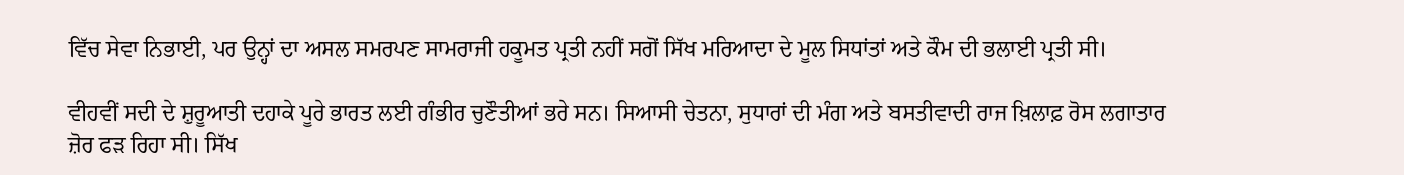ਵਿੱਚ ਸੇਵਾ ਨਿਭਾਈ, ਪਰ ਉਨ੍ਹਾਂ ਦਾ ਅਸਲ ਸਮਰਪਣ ਸਾਮਰਾਜੀ ਹਕੂਮਤ ਪ੍ਰਤੀ ਨਹੀਂ ਸਗੋਂ ਸਿੱਖ ਮਰਿਆਦਾ ਦੇ ਮੂਲ ਸਿਧਾਂਤਾਂ ਅਤੇ ਕੌਮ ਦੀ ਭਲਾਈ ਪ੍ਰਤੀ ਸੀ।

ਵੀਹਵੀਂ ਸਦੀ ਦੇ ਸ਼ੁਰੂਆਤੀ ਦਹਾਕੇ ਪੂਰੇ ਭਾਰਤ ਲਈ ਗੰਭੀਰ ਚੁਣੌਤੀਆਂ ਭਰੇ ਸਨ। ਸਿਆਸੀ ਚੇਤਨਾ, ਸੁਧਾਰਾਂ ਦੀ ਮੰਗ ਅਤੇ ਬਸਤੀਵਾਦੀ ਰਾਜ ਖ਼ਿਲਾਫ਼ ਰੋਸ ਲਗਾਤਾਰ ਜ਼ੋਰ ਫੜ ਰਿਹਾ ਸੀ। ਸਿੱਖ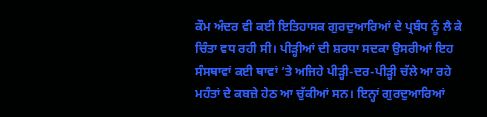ਕੌਮ ਅੰਦਰ ਵੀ ਕਈ ਇਤਿਹਾਸਕ ਗੁਰਦੁਆਰਿਆਂ ਦੇ ਪ੍ਰਬੰਧ ਨੂੰ ਲੈ ਕੇ ਚਿੰਤਾ ਵਧ ਰਹੀ ਸੀ। ਪੀੜ੍ਹੀਆਂ ਦੀ ਸ਼ਰਧਾ ਸਦਕਾ ਉਸਰੀਆਂ ਇਹ ਸੰਸਥਾਵਾਂ ਕਈ ਥਾਵਾਂ ’ਤੇ ਅਜਿਹੇ ਪੀੜ੍ਹੀ-ਦਰ-ਪੀੜ੍ਹੀ ਚੱਲੇ ਆ ਰਹੇ ਮਹੰਤਾਂ ਦੇ ਕਬਜ਼ੇ ਹੇਠ ਆ ਚੁੱਕੀਆਂ ਸਨ। ਇਨ੍ਹਾਂ ਗੁਰਦੁਆਰਿਆਂ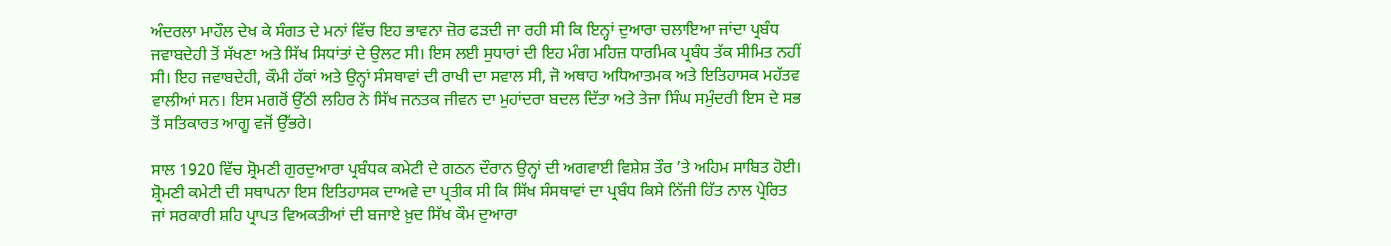ਅੰਦਰਲਾ ਮਾਹੌਲ ਦੇਖ ਕੇ ਸੰਗਤ ਦੇ ਮਨਾਂ ਵਿੱਚ ਇਹ ਭਾਵਨਾ ਜ਼ੋਰ ਫੜਦੀ ਜਾ ਰਹੀ ਸੀ ਕਿ ਇਨ੍ਹਾਂ ਦੁਆਰਾ ਚਲਾਇਆ ਜਾਂਦਾ ਪ੍ਰਬੰਧ ਜਵਾਬਦੇਹੀ ਤੋਂ ਸੱਖਣਾ ਅਤੇ ਸਿੱਖ ਸਿਧਾਂਤਾਂ ਦੇ ਉਲਟ ਸੀ। ਇਸ ਲਈ ਸੁਧਾਰਾਂ ਦੀ ਇਹ ਮੰਗ ਮਹਿਜ਼ ਧਾਰਮਿਕ ਪ੍ਰਬੰਧ ਤੱਕ ਸੀਮਿਤ ਨਹੀਂ ਸੀ। ਇਹ ਜਵਾਬਦੇਹੀ, ਕੌਮੀ ਹੱਕਾਂ ਅਤੇ ਉਨ੍ਹਾਂ ਸੰਸਥਾਵਾਂ ਦੀ ਰਾਖੀ ਦਾ ਸਵਾਲ ਸੀ, ਜੋ ਅਥਾਹ ਅਧਿਆਤਮਕ ਅਤੇ ਇਤਿਹਾਸਕ ਮਹੱਤਵ ਵਾਲੀਆਂ ਸਨ। ਇਸ ਮਗਰੋਂ ਉੱਠੀ ਲਹਿਰ ਨੇ ਸਿੱਖ ਜਨਤਕ ਜੀਵਨ ਦਾ ਮੁਹਾਂਦਰਾ ਬਦਲ ਦਿੱਤਾ ਅਤੇ ਤੇਜਾ ਸਿੰਘ ਸਮੁੰਦਰੀ ਇਸ ਦੇ ਸਭ ਤੋਂ ਸਤਿਕਾਰਤ ਆਗੂ ਵਜੋਂ ਉੱਭਰੇ।

ਸਾਲ 1920 ਵਿੱਚ ਸ਼੍ਰੋਮਣੀ ਗੁਰਦੁਆਰਾ ਪ੍ਰਬੰਧਕ ਕਮੇਟੀ ਦੇ ਗਠਨ ਦੌਰਾਨ ਉਨ੍ਹਾਂ ਦੀ ਅਗਵਾਈ ਵਿਸ਼ੇਸ਼ ਤੌਰ ’ਤੇ ਅਹਿਮ ਸਾਬਿਤ ਹੋਈ। ਸ਼੍ਰੋਮਣੀ ਕਮੇਟੀ ਦੀ ਸਥਾਪਨਾ ਇਸ ਇਤਿਹਾਸਕ ਦਾਅਵੇ ਦਾ ਪ੍ਰਤੀਕ ਸੀ ਕਿ ਸਿੱਖ ਸੰਸਥਾਵਾਂ ਦਾ ਪ੍ਰਬੰਧ ਕਿਸੇ ਨਿੱਜੀ ਹਿੱਤ ਨਾਲ ਪ੍ਰੇਰਿਤ ਜਾਂ ਸਰਕਾਰੀ ਸ਼ਹਿ ਪ੍ਰਾਪਤ ਵਿਅਕਤੀਆਂ ਦੀ ਬਜਾਏ ਖ਼ੁਦ ਸਿੱਖ ਕੌਮ ਦੁਆਰਾ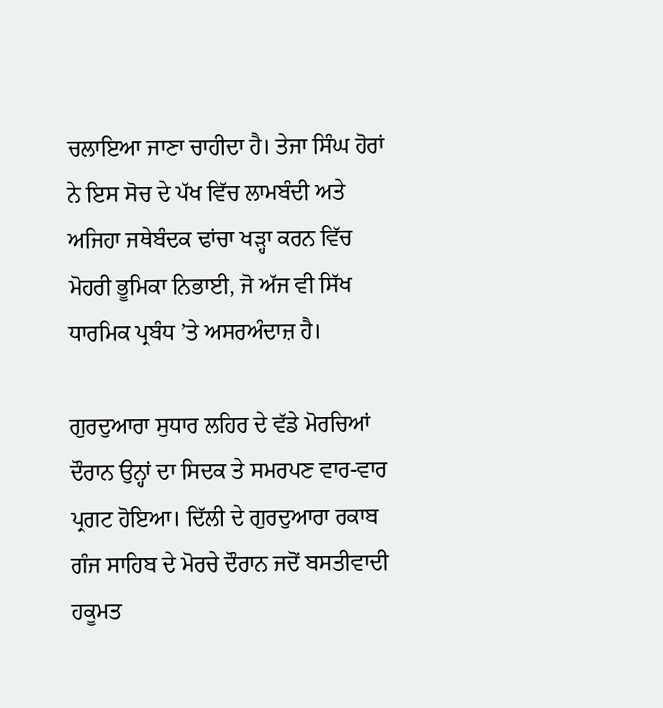ਚਲਾਇਆ ਜਾਣਾ ਚਾਹੀਦਾ ਹੈ। ਤੇਜਾ ਸਿੰਘ ਹੋਰਾਂ ਨੇ ਇਸ ਸੋਚ ਦੇ ਪੱਖ ਵਿੱਚ ਲਾਮਬੰਦੀ ਅਤੇ ਅਜਿਹਾ ਜਥੇਬੰਦਕ ਢਾਂਚਾ ਖੜ੍ਹਾ ਕਰਨ ਵਿੱਚ ਮੋਹਰੀ ਭੂਮਿਕਾ ਨਿਭਾਈ, ਜੋ ਅੱਜ ਵੀ ਸਿੱਖ ਧਾਰਮਿਕ ਪ੍ਰਬੰਧ ’ਤੇ ਅਸਰਅੰਦਾਜ਼ ਹੈ।

ਗੁਰਦੁਆਰਾ ਸੁਧਾਰ ਲਹਿਰ ਦੇ ਵੱਡੇ ਮੋਰਚਿਆਂ ਦੌਰਾਨ ਉਨ੍ਹਾਂ ਦਾ ਸਿਦਕ ਤੇ ਸਮਰਪਣ ਵਾਰ-ਵਾਰ ਪ੍ਰਗਟ ਹੋਇਆ। ਦਿੱਲੀ ਦੇ ਗੁਰਦੁਆਰਾ ਰਕਾਬ ਗੰਜ ਸਾਹਿਬ ਦੇ ਮੋਰਚੇ ਦੌਰਾਨ ਜਦੋਂ ਬਸਤੀਵਾਦੀ ਹਕੂਮਤ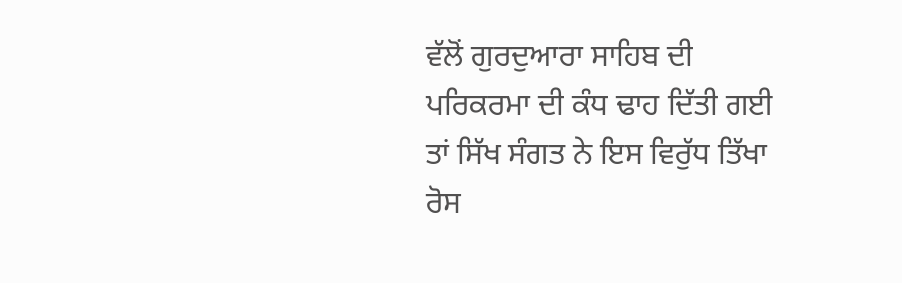ਵੱਲੋਂ ਗੁਰਦੁਆਰਾ ਸਾਹਿਬ ਦੀ ਪਰਿਕਰਮਾ ਦੀ ਕੰਧ ਢਾਹ ਦਿੱਤੀ ਗਈ ਤਾਂ ਸਿੱਖ ਸੰਗਤ ਨੇ ਇਸ ਵਿਰੁੱਧ ਤਿੱਖਾ ਰੋਸ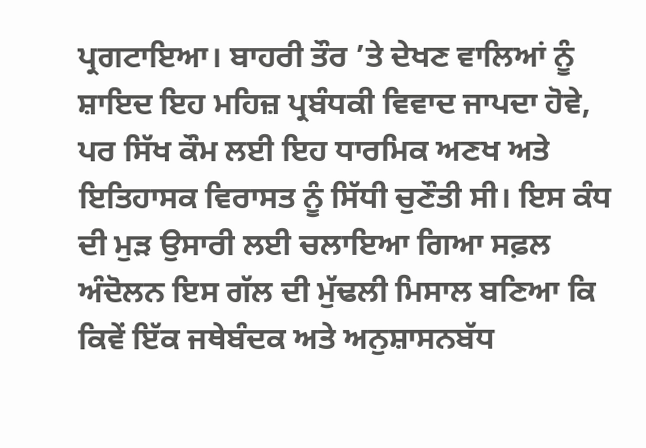ਪ੍ਰਗਟਾਇਆ। ਬਾਹਰੀ ਤੌਰ ’ਤੇ ਦੇਖਣ ਵਾਲਿਆਂ ਨੂੰ ਸ਼ਾਇਦ ਇਹ ਮਹਿਜ਼ ਪ੍ਰਬੰਧਕੀ ਵਿਵਾਦ ਜਾਪਦਾ ਹੋਵੇ, ਪਰ ਸਿੱਖ ਕੌਮ ਲਈ ਇਹ ਧਾਰਮਿਕ ਅਣਖ ਅਤੇ ਇਤਿਹਾਸਕ ਵਿਰਾਸਤ ਨੂੰ ਸਿੱਧੀ ਚੁਣੌਤੀ ਸੀ। ਇਸ ਕੰਧ ਦੀ ਮੁੜ ਉਸਾਰੀ ਲਈ ਚਲਾਇਆ ਗਿਆ ਸਫ਼ਲ ਅੰਦੋਲਨ ਇਸ ਗੱਲ ਦੀ ਮੁੱਢਲੀ ਮਿਸਾਲ ਬਣਿਆ ਕਿ ਕਿਵੇਂ ਇੱਕ ਜਥੇਬੰਦਕ ਅਤੇ ਅਨੁਸ਼ਾਸਨਬੱਧ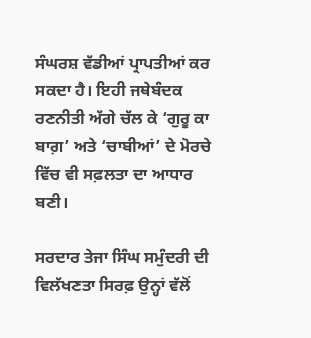ਸੰਘਰਸ਼ ਵੱਡੀਆਂ ਪ੍ਰਾਪਤੀਆਂ ਕਰ ਸਕਦਾ ਹੈ। ਇਹੀ ਜਥੇਬੰਦਕ ਰਣਨੀਤੀ ਅੱਗੇ ਚੱਲ ਕੇ ‘ਗੁਰੂ ਕਾ ਬਾਗ਼’ ਅਤੇ ‘ਚਾਬੀਆਂ’ ਦੇ ਮੋਰਚੇ ਵਿੱਚ ਵੀ ਸਫ਼ਲਤਾ ਦਾ ਆਧਾਰ ਬਣੀ।

ਸਰਦਾਰ ਤੇਜਾ ਸਿੰਘ ਸਮੁੰਦਰੀ ਦੀ ਵਿਲੱਖਣਤਾ ਸਿਰਫ਼ ਉਨ੍ਹਾਂ ਵੱਲੋਂ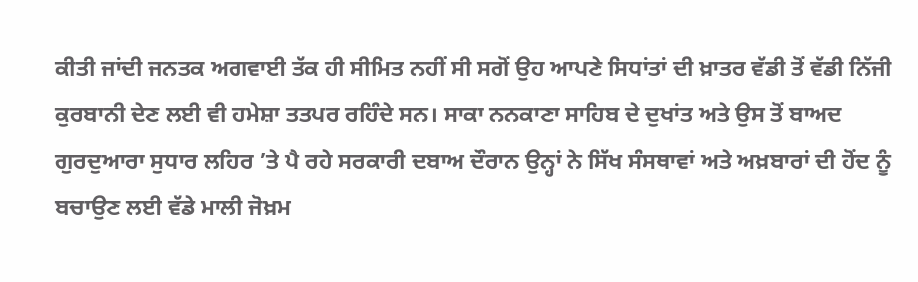ਕੀਤੀ ਜਾਂਦੀ ਜਨਤਕ ਅਗਵਾਈ ਤੱਕ ਹੀ ਸੀਮਿਤ ਨਹੀਂ ਸੀ ਸਗੋਂ ਉਹ ਆਪਣੇ ਸਿਧਾਂਤਾਂ ਦੀ ਖ਼ਾਤਰ ਵੱਡੀ ਤੋਂ ਵੱਡੀ ਨਿੱਜੀ ਕੁਰਬਾਨੀ ਦੇਣ ਲਈ ਵੀ ਹਮੇਸ਼ਾ ਤਤਪਰ ਰਹਿੰਦੇ ਸਨ। ਸਾਕਾ ਨਨਕਾਣਾ ਸਾਹਿਬ ਦੇ ਦੁਖਾਂਤ ਅਤੇ ਉਸ ਤੋਂ ਬਾਅਦ ਗੁਰਦੁਆਰਾ ਸੁਧਾਰ ਲਹਿਰ ’ਤੇ ਪੈ ਰਹੇ ਸਰਕਾਰੀ ਦਬਾਅ ਦੌਰਾਨ ਉਨ੍ਹਾਂ ਨੇ ਸਿੱਖ ਸੰਸਥਾਵਾਂ ਅਤੇ ਅਖ਼ਬਾਰਾਂ ਦੀ ਹੋਂਦ ਨੂੰ ਬਚਾਉਣ ਲਈ ਵੱਡੇ ਮਾਲੀ ਜੋਖ਼ਮ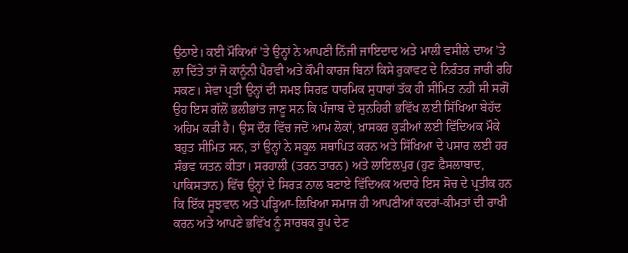ਉਠਾਏ। ਕਈ ਮੌਕਿਆਂ ’ਤੇ ਉਨ੍ਹਾਂ ਨੇ ਆਪਣੀ ਨਿੱਜੀ ਜਾਇਦਾਦ ਅਤੇ ਮਾਲੀ ਵਸੀਲੇ ਦਾਅ ’ਤੇ ਲਾ ਦਿੱਤੇ ਤਾਂ ਜੋ ਕਾਨੂੰਨੀ ਪੈਰਵੀ ਅਤੇ ਕੌਮੀ ਕਾਰਜ ਬਿਨਾਂ ਕਿਸੇ ਰੁਕਾਵਟ ਦੇ ਨਿਰੰਤਰ ਜਾਰੀ ਰਹਿ ਸਕਣ। ਸੇਵਾ ਪ੍ਰਤੀ ਉਨ੍ਹਾਂ ਦੀ ਸਮਝ ਸਿਰਫ਼ ਧਾਰਮਿਕ ਸੁਧਾਰਾਂ ਤੱਕ ਹੀ ਸੀਮਿਤ ਨਹੀਂ ਸੀ ਸਗੋਂ ਉਹ ਇਸ ਗੱਲੋਂ ਭਲੀਭਾਂਤ ਜਾਣੂ ਸਨ ਕਿ ਪੰਜਾਬ ਦੇ ਸੁਨਹਿਰੀ ਭਵਿੱਖ ਲਈ ਸਿੱਖਿਆ ਬੇਹੱਦ ਅਹਿਮ ਕੜੀ ਹੈ। ਉਸ ਦੌਰ ਵਿੱਚ ਜਦੋਂ ਆਮ ਲੋਕਾਂ, ਖ਼ਾਸਕਰ ਕੁੜੀਆਂ ਲਈ ਵਿੱਦਿਅਕ ਮੌਕੇ ਬਹੁਤ ਸੀਮਿਤ ਸਨ, ਤਾਂ ਉਨ੍ਹਾਂ ਨੇ ਸਕੂਲ ਸਥਾਪਿਤ ਕਰਨ ਅਤੇ ਸਿੱਖਿਆ ਦੇ ਪਸਾਰ ਲਈ ਹਰ ਸੰਭਵ ਯਤਨ ਕੀਤਾ। ਸਰਹਾਲੀ (ਤਰਨ ਤਾਰਨ) ਅਤੇ ਲਾਇਲਪੁਰ (ਹੁਣ ਫ਼ੈਸਲਾਬਾਦ, ਪਾਕਿਸਤਾਨ) ਵਿੱਚ ਉਨ੍ਹਾਂ ਦੇ ਸਿਰੜ ਨਾਲ ਬਣਾਏ ਵਿੱਦਿਅਕ ਅਦਾਰੇ ਇਸ ਸੋਚ ਦੇ ਪ੍ਰਤੀਕ ਹਨ ਕਿ ਇੱਕ ਸੂਝਵਾਨ ਅਤੇ ਪੜ੍ਹਿਆ-ਲਿਖਿਆ ਸਮਾਜ ਹੀ ਆਪਣੀਆਂ ਕਦਰਾਂ-ਕੀਮਤਾਂ ਦੀ ਰਾਖੀ ਕਰਨ ਅਤੇ ਆਪਣੇ ਭਵਿੱਖ ਨੂੰ ਸਾਰਥਕ ਰੂਪ ਦੇਣ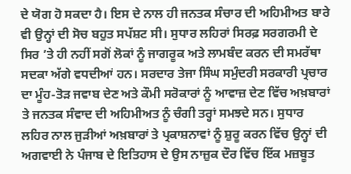ਦੇ ਯੋਗ ਹੋ ਸਕਦਾ ਹੈ। ਇਸ ਦੇ ਨਾਲ ਹੀ ਜਨਤਕ ਸੰਚਾਰ ਦੀ ਅਹਿਮੀਅਤ ਬਾਰੇ ਵੀ ਉਨ੍ਹਾਂ ਦੀ ਸੋਚ ਬਹੁਤ ਸਪੱਸ਼ਟ ਸੀ। ਸੁਧਾਰ ਲਹਿਰਾਂ ਸਿਰਫ਼ ਸਰਗਰਮੀ ਦੇ ਸਿਰ ’ਤੇ ਹੀ ਨਹੀਂ ਸਗੋਂ ਲੋਕਾਂ ਨੂੰ ਜਾਗਰੂਕ ਅਤੇ ਲਾਮਬੰਦ ਕਰਨ ਦੀ ਸਮਰੱਥਾ ਸਦਕਾ ਅੱਗੇ ਵਧਦੀਆਂ ਹਨ। ਸਰਦਾਰ ਤੇਜਾ ਸਿੰਘ ਸਮੁੰਦਰੀ ਸਰਕਾਰੀ ਪ੍ਰਚਾਰ ਦਾ ਮੂੰਹ-ਤੋੜ ਜਵਾਬ ਦੇਣ ਅਤੇ ਕੌਮੀ ਸਰੋਕਾਰਾਂ ਨੂੰ ਆਵਾਜ਼ ਦੇਣ ਵਿੱਚ ਅਖ਼ਬਾਰਾਂ ਤੇ ਜਨਤਕ ਸੰਵਾਦ ਦੀ ਅਹਿਮੀਅਤ ਨੂੰ ਚੰਗੀ ਤਰ੍ਹਾਂ ਸਮਝਦੇ ਸਨ। ਸੁਧਾਰ ਲਹਿਰ ਨਾਲ ਜੁੜੀਆਂ ਅਖ਼ਬਾਰਾਂ ਤੇ ਪ੍ਰਕਾਸ਼ਨਾਵਾਂ ਨੂੰ ਸ਼ੁਰੂ ਕਰਨ ਵਿੱਚ ਉਨ੍ਹਾਂ ਦੀ ਅਗਵਾਈ ਨੇ ਪੰਜਾਬ ਦੇ ਇਤਿਹਾਸ ਦੇ ਉਸ ਨਾਜ਼ੁਕ ਦੌਰ ਵਿੱਚ ਇੱਕ ਮਜ਼ਬੂਤ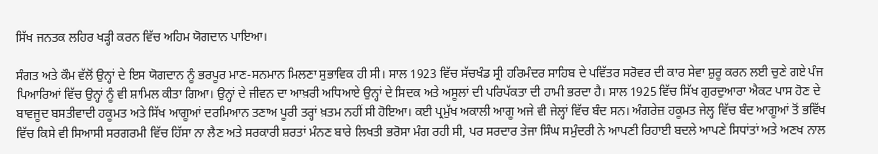ਸਿੱਖ ਜਨਤਕ ਲਹਿਰ ਖੜ੍ਹੀ ਕਰਨ ਵਿੱਚ ਅਹਿਮ ਯੋਗਦਾਨ ਪਾਇਆ।

ਸੰਗਤ ਅਤੇ ਕੌਮ ਵੱਲੋਂ ਉਨ੍ਹਾਂ ਦੇ ਇਸ ਯੋਗਦਾਨ ਨੂੰ ਭਰਪੂਰ ਮਾਣ-ਸਨਮਾਨ ਮਿਲਣਾ ਸੁਭਾਵਿਕ ਹੀ ਸੀ। ਸਾਲ 1923 ਵਿੱਚ ਸੱਚਖੰਡ ਸ੍ਰੀ ਹਰਿਮੰਦਰ ਸਾਹਿਬ ਦੇ ਪਵਿੱਤਰ ਸਰੋਵਰ ਦੀ ਕਾਰ ਸੇਵਾ ਸ਼ੁਰੂ ਕਰਨ ਲਈ ਚੁਣੇ ਗਏ ਪੰਜ ਪਿਆਰਿਆਂ ਵਿੱਚ ਉਨ੍ਹਾਂ ਨੂੰ ਵੀ ਸ਼ਾਮਿਲ ਕੀਤਾ ਗਿਆ। ਉਨ੍ਹਾਂ ਦੇ ਜੀਵਨ ਦਾ ਆਖ਼ਰੀ ਅਧਿਆਏ ਉਨ੍ਹਾਂ ਦੇ ਸਿਦਕ ਅਤੇ ਅਸੂਲਾਂ ਦੀ ਪਰਿਪੱਕਤਾ ਦੀ ਹਾਮੀ ਭਰਦਾ ਹੈ। ਸਾਲ 1925 ਵਿੱਚ ਸਿੱਖ ਗੁਰਦੁਆਰਾ ਐਕਟ ਪਾਸ ਹੋਣ ਦੇ ਬਾਵਜੂਦ ਬਸਤੀਵਾਦੀ ਹਕੂਮਤ ਅਤੇ ਸਿੱਖ ਆਗੂਆਂ ਦਰਮਿਆਨ ਤਣਾਅ ਪੂਰੀ ਤਰ੍ਹਾਂ ਖ਼ਤਮ ਨਹੀਂ ਸੀ ਹੋਇਆ। ਕਈ ਪ੍ਰਮੁੱਖ ਅਕਾਲੀ ਆਗੂ ਅਜੇ ਵੀ ਜੇਲ੍ਹਾਂ ਵਿੱਚ ਬੰਦ ਸਨ। ਅੰਗਰੇਜ਼ ਹਕੂਮਤ ਜੇਲ੍ਹ ਵਿੱਚ ਬੰਦ ਆਗੂਆਂ ਤੋਂ ਭਵਿੱਖ ਵਿੱਚ ਕਿਸੇ ਵੀ ਸਿਆਸੀ ਸਰਗਰਮੀ ਵਿੱਚ ਹਿੱਸਾ ਨਾ ਲੈਣ ਅਤੇ ਸਰਕਾਰੀ ਸ਼ਰਤਾਂ ਮੰਨਣ ਬਾਰੇ ਲਿਖਤੀ ਭਰੋਸਾ ਮੰਗ ਰਹੀ ਸੀ, ਪਰ ਸਰਦਾਰ ਤੇਜਾ ਸਿੰਘ ਸਮੁੰਦਰੀ ਨੇ ਆਪਣੀ ਰਿਹਾਈ ਬਦਲੇ ਆਪਣੇ ਸਿਧਾਂਤਾਂ ਅਤੇ ਅਣਖ ਨਾਲ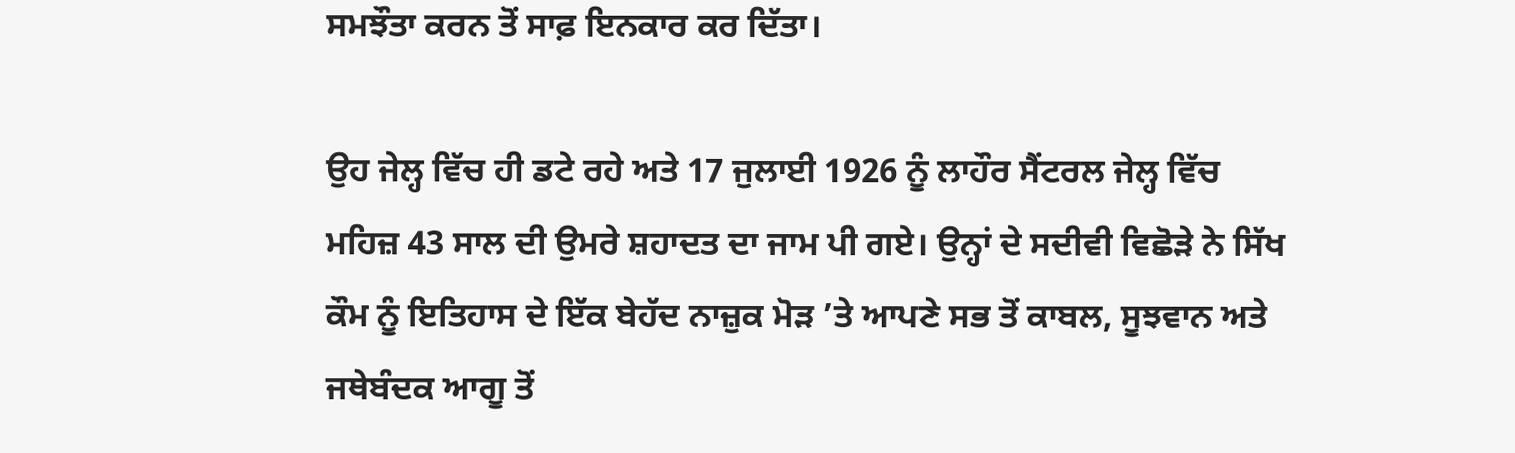ਸਮਝੌਤਾ ਕਰਨ ਤੋਂ ਸਾਫ਼ ਇਨਕਾਰ ਕਰ ਦਿੱਤਾ।

ਉਹ ਜੇਲ੍ਹ ਵਿੱਚ ਹੀ ਡਟੇ ਰਹੇ ਅਤੇ 17 ਜੁਲਾਈ 1926 ਨੂੰ ਲਾਹੌਰ ਸੈਂਟਰਲ ਜੇਲ੍ਹ ਵਿੱਚ ਮਹਿਜ਼ 43 ਸਾਲ ਦੀ ਉਮਰੇ ਸ਼ਹਾਦਤ ਦਾ ਜਾਮ ਪੀ ਗਏ। ਉਨ੍ਹਾਂ ਦੇ ਸਦੀਵੀ ਵਿਛੋੜੇ ਨੇ ਸਿੱਖ ਕੌਮ ਨੂੰ ਇਤਿਹਾਸ ਦੇ ਇੱਕ ਬੇਹੱਦ ਨਾਜ਼ੁਕ ਮੋੜ ’ਤੇ ਆਪਣੇ ਸਭ ਤੋਂ ਕਾਬਲ, ਸੂਝਵਾਨ ਅਤੇ ਜਥੇਬੰਦਕ ਆਗੂ ਤੋਂ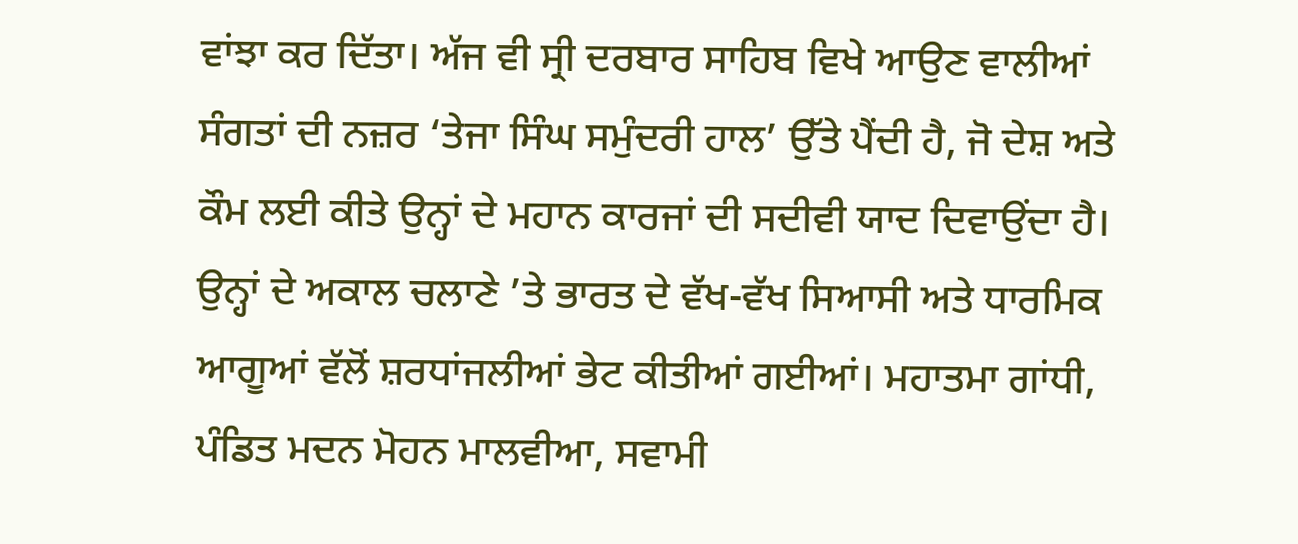ਵਾਂਝਾ ਕਰ ਦਿੱਤਾ। ਅੱਜ ਵੀ ਸ੍ਰੀ ਦਰਬਾਰ ਸਾਹਿਬ ਵਿਖੇ ਆਉਣ ਵਾਲੀਆਂ ਸੰਗਤਾਂ ਦੀ ਨਜ਼ਰ ‘ਤੇਜਾ ਸਿੰਘ ਸਮੁੰਦਰੀ ਹਾਲ’ ਉੱਤੇ ਪੈਂਦੀ ਹੈ, ਜੋ ਦੇਸ਼ ਅਤੇ ਕੌਮ ਲਈ ਕੀਤੇ ਉਨ੍ਹਾਂ ਦੇ ਮਹਾਨ ਕਾਰਜਾਂ ਦੀ ਸਦੀਵੀ ਯਾਦ ਦਿਵਾਉਂਦਾ ਹੈ। ਉਨ੍ਹਾਂ ਦੇ ਅਕਾਲ ਚਲਾਣੇ ’ਤੇ ਭਾਰਤ ਦੇ ਵੱਖ-ਵੱਖ ਸਿਆਸੀ ਅਤੇ ਧਾਰਮਿਕ ਆਗੂਆਂ ਵੱਲੋਂ ਸ਼ਰਧਾਂਜਲੀਆਂ ਭੇਟ ਕੀਤੀਆਂ ਗਈਆਂ। ਮਹਾਤਮਾ ਗਾਂਧੀ, ਪੰਡਿਤ ਮਦਨ ਮੋਹਨ ਮਾਲਵੀਆ, ਸਵਾਮੀ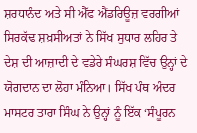ਸ਼ਰਧਾਨੰਦ ਅਤੇ ਸੀ ਐੱਫ ਐਂਡਰਿਊਜ਼ ਵਰਗੀਆਂ ਸਿਰਕੱਢ ਸ਼ਖ਼ਸੀਅਤਾਂ ਨੇ ਸਿੱਖ ਸੁਧਾਰ ਲਹਿਰ ਤੇ ਦੇਸ਼ ਦੀ ਆਜ਼ਾਦੀ ਦੇ ਵਡੇਰੇ ਸੰਘਰਸ਼ ਵਿੱਚ ਉਨ੍ਹਾਂ ਦੇ ਯੋਗਦਾਨ ਦਾ ਲੋਹਾ ਮੰਨਿਆ। ਸਿੱਖ ਪੰਥ ਅੰਦਰ ਮਾਸਟਰ ਤਾਰਾ ਸਿੰਘ ਨੇ ਉਨ੍ਹਾਂ ਨੂੰ ਇੱਕ ‘ਸੰਪੂਰਨ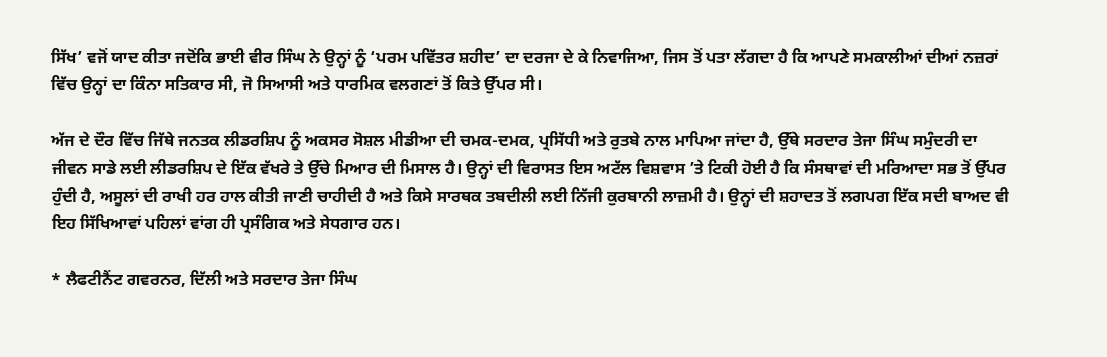ਸਿੱਖ’ ਵਜੋਂ ਯਾਦ ਕੀਤਾ ਜਦੋਂਕਿ ਭਾਈ ਵੀਰ ਸਿੰਘ ਨੇ ਉਨ੍ਹਾਂ ਨੂੰ ‘ਪਰਮ ਪਵਿੱਤਰ ਸ਼ਹੀਦ’ ਦਾ ਦਰਜਾ ਦੇ ਕੇ ਨਿਵਾਜਿਆ, ਜਿਸ ਤੋਂ ਪਤਾ ਲੱਗਦਾ ਹੈ ਕਿ ਆਪਣੇ ਸਮਕਾਲੀਆਂ ਦੀਆਂ ਨਜ਼ਰਾਂ ਵਿੱਚ ਉਨ੍ਹਾਂ ਦਾ ਕਿੰਨਾ ਸਤਿਕਾਰ ਸੀ, ਜੋ ਸਿਆਸੀ ਅਤੇ ਧਾਰਮਿਕ ਵਲਗਣਾਂ ਤੋਂ ਕਿਤੇ ਉੱਪਰ ਸੀ।

ਅੱਜ ਦੇ ਦੌਰ ਵਿੱਚ ਜਿੱਥੇ ਜਨਤਕ ਲੀਡਰਸ਼ਿਪ ਨੂੰ ਅਕਸਰ ਸੋਸ਼ਲ ਮੀਡੀਆ ਦੀ ਚਮਕ-ਦਮਕ, ਪ੍ਰਸਿੱਧੀ ਅਤੇ ਰੁਤਬੇ ਨਾਲ ਮਾਪਿਆ ਜਾਂਦਾ ਹੈ, ਉੱਥੇ ਸਰਦਾਰ ਤੇਜਾ ਸਿੰਘ ਸਮੁੰਦਰੀ ਦਾ ਜੀਵਨ ਸਾਡੇ ਲਈ ਲੀਡਰਸ਼ਿਪ ਦੇ ਇੱਕ ਵੱਖਰੇ ਤੇ ਉੱਚੇ ਮਿਆਰ ਦੀ ਮਿਸਾਲ ਹੈ। ਉਨ੍ਹਾਂ ਦੀ ਵਿਰਾਸਤ ਇਸ ਅਟੱਲ ਵਿਸ਼ਵਾਸ ’ਤੇ ਟਿਕੀ ਹੋਈ ਹੈ ਕਿ ਸੰਸਥਾਵਾਂ ਦੀ ਮਰਿਆਦਾ ਸਭ ਤੋਂ ਉੱਪਰ ਹੁੰਦੀ ਹੈ, ਅਸੂਲਾਂ ਦੀ ਰਾਖੀ ਹਰ ਹਾਲ ਕੀਤੀ ਜਾਣੀ ਚਾਹੀਦੀ ਹੈ ਅਤੇ ਕਿਸੇ ਸਾਰਥਕ ਤਬਦੀਲੀ ਲਈ ਨਿੱਜੀ ਕੁਰਬਾਨੀ ਲਾਜ਼ਮੀ ਹੈ। ਉਨ੍ਹਾਂ ਦੀ ਸ਼ਹਾਦਤ ਤੋਂ ਲਗਪਗ ਇੱਕ ਸਦੀ ਬਾਅਦ ਵੀ ਇਹ ਸਿੱਖਿਆਵਾਂ ਪਹਿਲਾਂ ਵਾਂਗ ਹੀ ਪ੍ਰਸੰਗਿਕ ਅਤੇ ਸੇਧਗਾਰ ਹਨ।

* ਲੈਫਟੀਨੈਂਟ ਗਵਰਨਰ, ਦਿੱਲੀ ਅਤੇ ਸਰਦਾਰ ਤੇਜਾ ਸਿੰਘ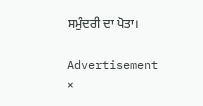ਸਮੁੰਦਰੀ ਦਾ ਪੋਤਾ।

Advertisement
×